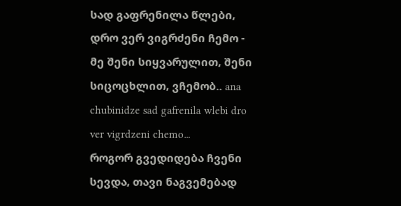სად გაფრენილა წლები, დრო ვერ ვიგრძენი ჩემო - მე შენი სიყვარულით, შენი სიცოცხლით, ვჩემობ.. ana chubinidze sad gafrenila wlebi dro ver vigrdzeni chemo...
როგორ გვედიდება ჩვენი სევდა, თავი ნაგვემებად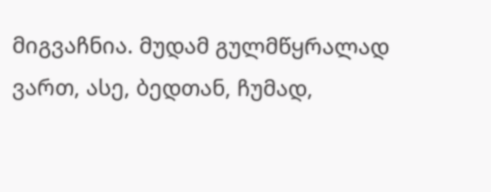მიგვაჩნია. მუდამ გულმწყრალად ვართ, ასე, ბედთან, ჩუმად,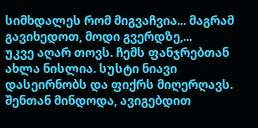სიმხდალეს რომ მიგვაჩვია... მაგრამ გავიხედოთ, მოდი გვერდზე,...
უკვე აღარ თოვს. ჩემს ფანჯრებთან ახლა ნისლია. სუსტი ნიავი დასეირნობს და ფიქრს მიღერღავს. შენთან მინდოდა, ავიგებდით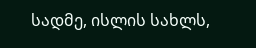სადმე, ისლის სახლს,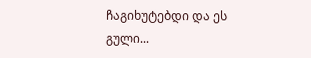ჩაგიხუტებდი და ეს გული...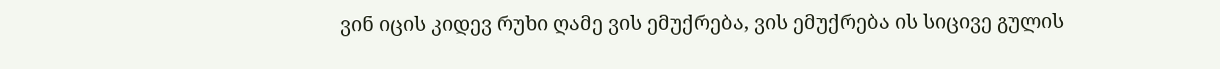ვინ იცის კიდევ რუხი ღამე ვის ემუქრება, ვის ემუქრება ის სიცივე გულის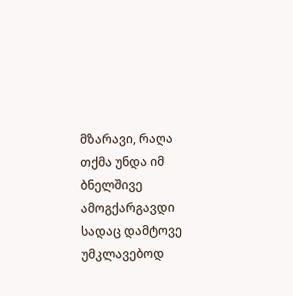მზარავი, რაღა თქმა უნდა იმ ბნელშივე ამოგქარგავდი სადაც დამტოვე უმკლავებოდ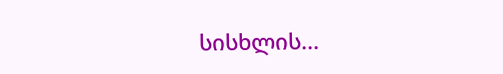სისხლის...